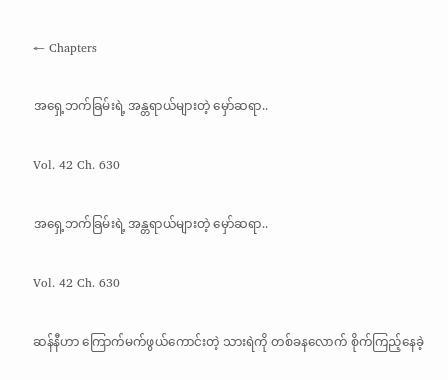← Chapters

အရှေ့ဘက်ခြမ်းရဲ့ အန္တရာယ်များတဲ့ မှော်ဆရာ..

Vol. 42 Ch. 630

အရှေ့ဘက်ခြမ်းရဲ့ အန္တရာယ်များတဲ့ မှော်ဆရာ..

Vol. 42 Ch. 630

ဆန်နီဟာ ကြောက်မက်ဖွယ်ကောင်းတဲ့ သားရဲကို တစ်ခနလောက် စိုက်ကြည့်နေခဲ့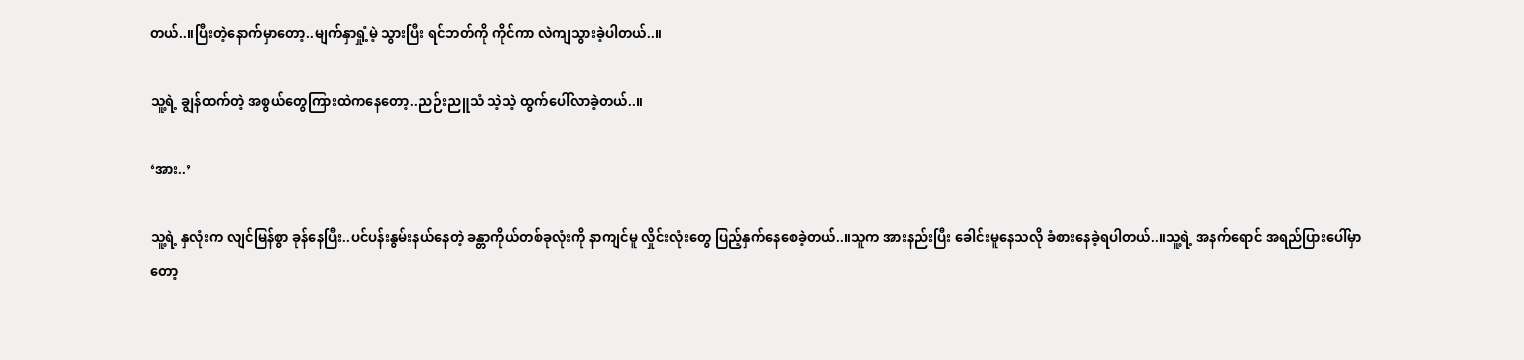တယ်..။ပြီးတဲ့နောက်မှာတော့..မျက်နှာရှုံ့မဲ့ သွားပြီး ရင်ဘတ်ကို ကိုင်ကာ လဲကျသွားခဲ့ပါတယ်..။

သူ့ရဲ့ ချွန်ထက်တဲ့ အစွယ်တွေကြားထဲကနေတော့..ညဉ်းညူသံ သဲ့သဲ့ ထွက်ပေါ်လာခဲ့တယ်..။

‘အား..’

သူ့ရဲ့ နှလုံးက လျင်မြန်စွာ ခုန်နေပြီး..ပင်ပန်းနွမ်းနယ်နေတဲ့ ခန္တာကိုယ်တစ်ခုလုံးကို နာကျင်မူ လှိုင်းလုံးတွေ ပြည့်နှက်နေစေခဲ့တယ်..။သူက အားနည်းပြီး ခေါင်းမူနေသလို ခံစားနေခဲ့ရပါတယ်..။သူ့ရဲ့ အနက်ရောင် အရည်ပြားပေါ်မှာတော့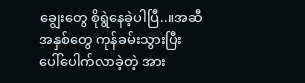ချွေးတွေ စိုရွဲနေခဲ့ပါပြီ..။အဆီအနှစ်တွေ ကုန်ခမ်းသွားပြီး ပေါ်ပေါက်လာခဲ့တဲ့ အား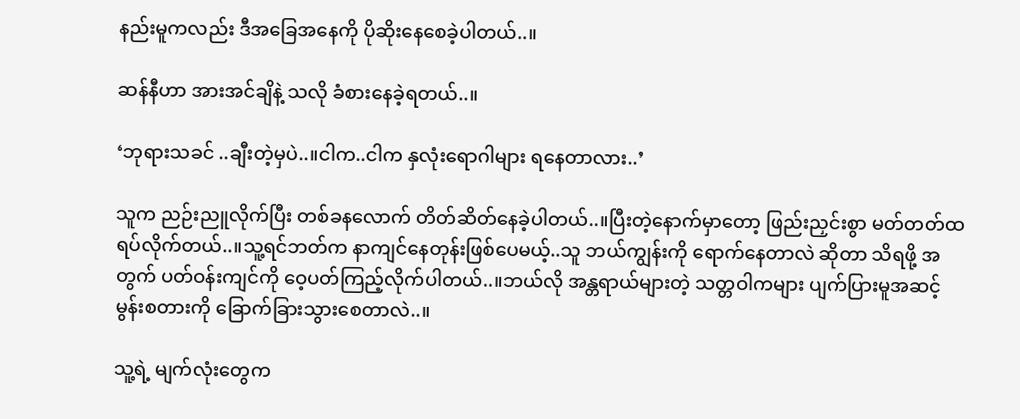နည်းမူကလည်း ဒီအခြေအနေကို ပိုဆိုးနေစေခဲ့ပါတယ်..။

ဆန်နီဟာ အားအင်ချိနဲ့ သလို ခံစားနေခဲ့ရတယ်..။

‘ဘုရားသခင် ..ချီးတဲ့မှပဲ..။ငါက..ငါက နှလုံးရောဂါများ ရနေတာလား..’

သူက ညဉ်းညူလိုက်ပြီး တစ်ခနလောက် တိတ်ဆိတ်နေခဲ့ပါတယ်..။ပြီးတဲ့နောက်မှာတော့ ဖြည်းညှင်းစွာ မတ်တတ်ထရပ်လိုက်တယ်..။သူ့ရင်ဘတ်က နာကျင်နေတုန်းဖြစ်ပေမယ့်..သူ ဘယ်ကျွန်းကို ရောက်နေတာလဲ ဆိုတာ သိရဖို့ အတွက် ပတ်ဝန်းကျင်ကို ဝေ့ပတ်ကြည့်လိုက်ပါတယ်..။ဘယ်လို အန္တရာယ်များတဲ့ သတ္တဝါကများ ပျက်ပြားမူအဆင့် မွန်းစတားကို ခြောက်ခြားသွားစေတာလဲ..။

သူ့ရဲ့ မျက်လုံးတွေက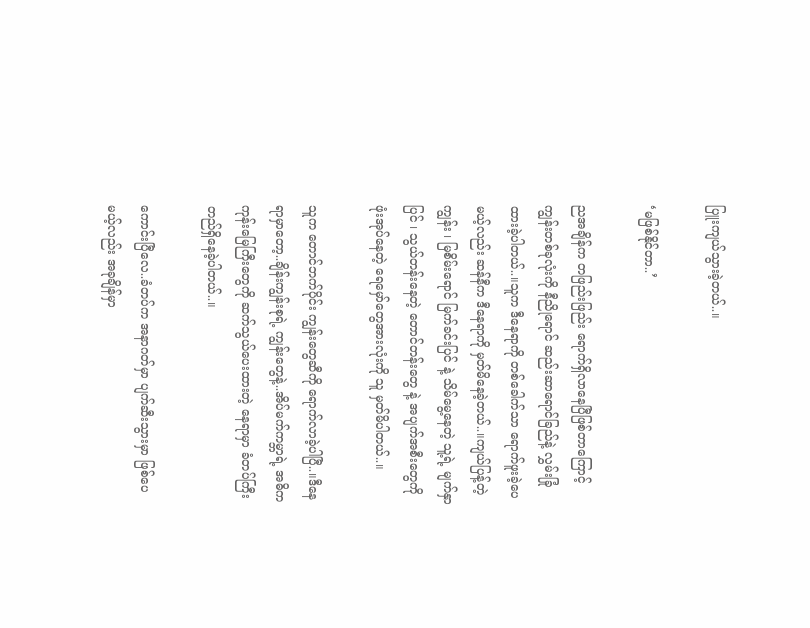ပြူးကျယ်သွားခဲ့တယ်..။

‘မဖြစ်နိုင်တာ..’

ညအချိန်က တဖြည်းဖြည်း ရောက်ရှိလာနေပြီဖြစ်တာကြောင့် ကျွန်းတစ်ခုလုံးကို နီညိုရောင် ဆည်းဆာရောင်ခြည်နဲ့ လွှမ်းခြုံထားခဲ့ပါတယ်..။သူက ဒီနေရာကို တစ်ခေါက်သာ ရောက်ဖူးခဲ့ပေမယ့်လည်း ဆန်နီက ဒီနေရာကို မှတ်မိနေခဲ့တယ်..။ကျယ်ပြန့်တဲ့ ကျွန်း ၊ မြစိမ်းရောင် မြက်ခင်းပြင် နဲ့ သိမ်မွေ့နေတဲ့ သူ့ရဲ့ မျက်နှာပြင် ၊ သွယ်တန်းနေတဲ့ တောင်တန်းတွေ နဲ့ အပျက်အစီးတွေကို ဖုံးအုပ်နေတဲ့ ရေမှော်တွေအားလုံးကို သူ မှတ်မိပါတယ်..။

သူက တောင်ဘက်ပိုင်း ကျွန်းတွေဆီကို ရောက်လာခဲ့ပါပြီ..။ဒီနေရာမှာတော့..ချိန်းကျွန်းစုရဲ့ ကျွန်းတွေနဲ့..အိပ်မက်ကမ္ဘာရဲ့ အဓိက ကုန်းမြေကြီးတွေကို ဆက်သွယ်ပေးထားတဲ့ နေရာမှာ ခံတပ်ကြီး တည်ရှိနေခဲ့ပါတယ်..။

ကောင်းပြီလေ..ခံတပ်က အနာဂတ်မှာ ပျက်ဆီးသွားမှာ ဖြစ်ပေမယ့်လည်း အခုချိန်မှာ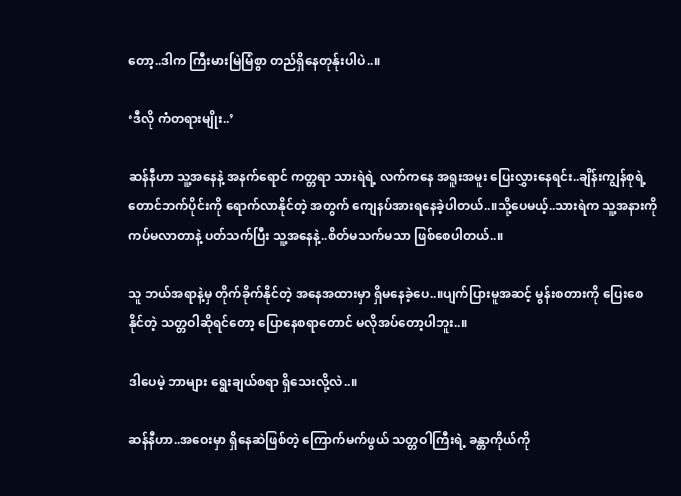တော့..ဒါက ကြီးမားမြဲမြံစွာ တည်ရှိနေတုန်ုးပါပဲ..။

‘ဒီလို ကံတရားမျိုး..’

ဆန်နီဟာ သူ့အနေနဲ့ အနက်ရောင် ကတ္တရာ သားရဲရဲ့ လက်ကနေ အရူးအမူး ပြေးလွှားနေရင်း..ချိန်းကျွန်စုရဲ့ တောင်ဘက်ပိုင်းကို ရောက်လာနိုင်တဲ့ အတွက် ကျေနပ်အားရနေခဲ့ပါတယ်..။သို့ပေမယ့်..သားရဲက သူ့အနားကို ကပ်မလာတာနဲ့ ပတ်သက်ပြီး သူ့အနေနဲ့..စိတ်မသက်မသာ ဖြစ်စေပါတယ်..။

သူ ဘယ်အရာနဲ့မှ တိုက်ခိုက်နိုင်တဲ့ အနေအထားမှာ ရှိမနေခဲ့ပေ..။ပျက်ပြားမူအဆင့် မွန်းစတားကို ပြေးစေနိုင်တဲ့ သတ္တဝါဆိုရင်တော့ ပြောနေစရာတောင် မလိုအပ်တော့ပါဘူး..။

ဒါပေမဲ့ ဘာများ ရွေးချယ်စရာ ရှိသေးလို့လဲ..။

ဆန်နီဟာ..အဝေးမှာ ရှိနေဆဲဖြစ်တဲ့ ကြောက်မက်ဖွယ် သတ္တဝါကြီးရဲ့ ခန္တာကိုယ်ကို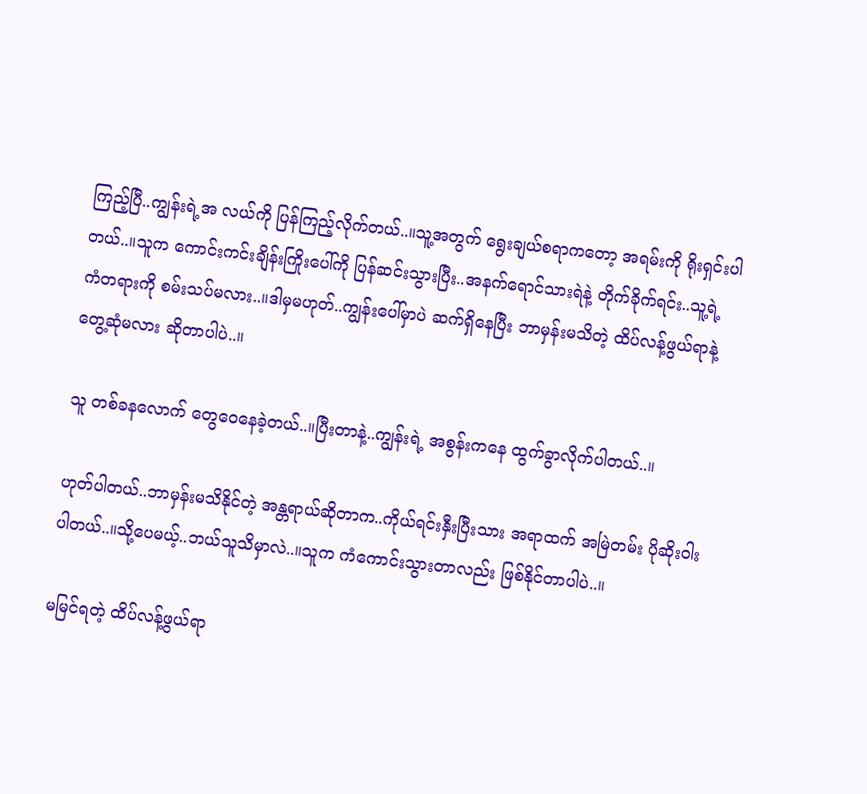ကြည့်ပြီ..ကျွန်းရဲ့အ လယ်ကို ပြန်ကြည့်လိုက်တယ်..။သူ့အတွက် ရွေးချယ်စရာကတော့ အရမ်းကို ရိုးရှင်းပါတယ်..။သူက ကောင်းကင်းချိန်းကြိုးပေါ်ကို ပြန်ဆင်းသွားပြီး..အနက်ရောင်သားရဲနဲ့ တိုက်ခိုက်ရင်း..သူ့ရဲ့ ကံတရားကို စမ်းသပ်မလား..။ဒါမှမဟုတ်..ကျွန်းပေါ်မှာပဲ ဆက်ရှိနေပြီး ဘာမှန်းမသိတဲ့ ထိပ်လန့်ဖွယ်ရာနဲ့ တွေ့ဆုံမလား ဆိုတာပါပဲ..။

သူ တစ်ခနလောက် တွေဝေနေခဲ့တယ်..။ပြီးတာနဲ့..ကျွန်းရဲ့ အစွန်းကနေ ထွက်ခွာလိုက်ပါတယ်..။

ဟုတ်ပါတယ်..ဘာမှန်းမသိနိုင်တဲ့ အန္တရာယ်ဆိုတာက..ကိုယ်ရင်းနှီးပြီးသား အရာထက် အမြဲတမ်း ပိုဆိုးဝါးပါတယ်..။သို့ပေမယ့်..ဘယ်သူသိမှာလဲ..။သူက ကံကောင်းသွားတာလည်း ဖြစ်နိုင်တာပါပဲ..။

မမြင်ရတဲ့ ထိပ်လန့်ဖွယ်ရာ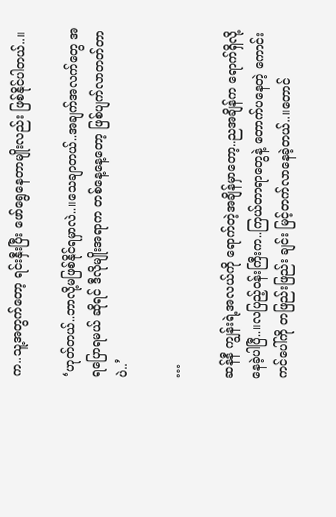က..သူ့အတွက်တော့ ရင်းနှီးပြီး ဖော်ရွေနေတာမျိုးလည်း ဖြစ်နိုင်ပါတယ်..။

‘ဟုတ်တယ်..ဘာလို့မဖြစ်နိုင်ရမှာလဲ..။သေချာတယ်..အချက်အလက်တွေ အရပြောရမယ် ဆိုရင် ဒီလိုမျိုးအရာက တစ်နေ့နေ့တော့ ဖြစ်ပျက်လာတတ်တာပဲ..’

…

ဆန်နီ ကျွန်းရဲ့အလယ်ကို ရောက်တဲ့အချိန်မှာတော့..ညအချိန်က ရောက်ရှိလို့ နေခဲ့ပါပြီ..။လပြည့်ဝန်းကြီးက..ကြယ်တာရာတွေနဲ့ တောက်ပနေတဲ့ ကောင်းကင်ပေါ်ကို တဖြည်းဖြည်း ချင်း မြင့်တက်လာနေခဲ့တယ်..။တောင်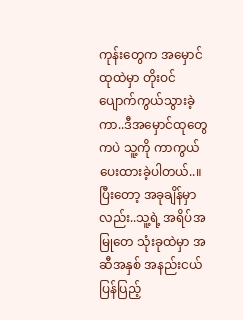ကုန်းတွေက အမှောင်ထုထဲမှာ တိုးဝင်ပျောက်ကွယ်သွားခဲ့ကာ..ဒီအမှောင်ထုတွေကပဲ သူ့ကို ကာကွယ်ပေးထားခဲ့ပါတယ်..။ပြီးတော့ အခုချိန်မှာလည်း..သူ့ရဲ့ အရိပ်အမြုတေ သုံးခုထဲမှာ အဆီအနှစ် အနည်းငယ် ပြန်ပြည့်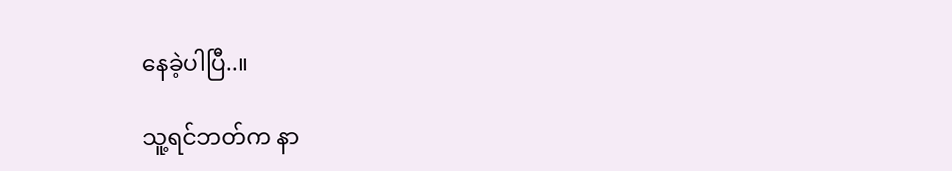နေခဲ့ပါပြီ..။

သူ့ရင်ဘတ်က နာ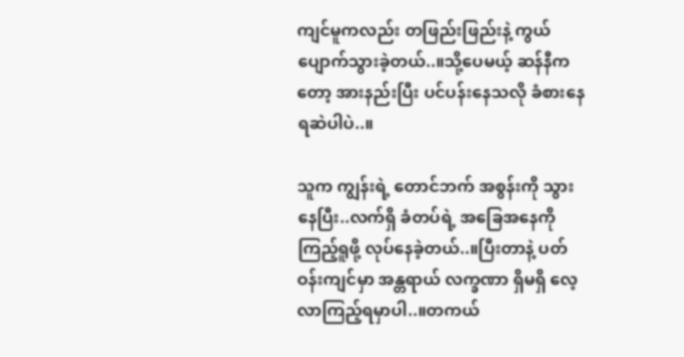ကျင်မူကလည်း တဖြည်းဖြည်းနဲ့ ကွယ်ပျောက်သွားခဲ့တယ်..။သို့ပေမယ့် ဆန်နီကတော့ အားနည်းပြီး ပင်ပန်းနေသလို ခံစားနေရဆဲပါပဲ..။

သူက ကျွန်းရဲ့ တောင်ဘက် အစွန်းကို သွားနေပြီး..လက်ရှိ ခံတပ်ရဲ့ အခြေအနေကို ကြည့်ရူဖို့ လုပ်နေခဲ့တယ်..။ပြီးတာနဲ့ ပတ်ဝန်းကျင်မှာ အန္တရာယ် လက္ခဏာ ရှိမရှိ လေ့လာကြည့်ရမှာပါ..။တကယ်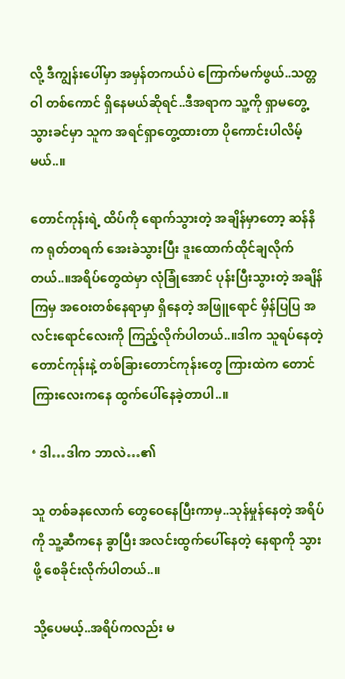လို့ ဒီကျွန်းပေါ်မှာ အမှန်တကယ်ပဲ ကြောက်မက်ဖွယ်..သတ္တဝါ တစ်ကောင် ရှိနေမယ်ဆိုရင်..ဒီအရာက သူ့ကို ရှာမတွေ့သွားခင်မှာ သူက အရင်ရှာတွေ့ထားတာ ပိုကောင်းပါလိမ့်မယ်..။

တောင်ကုန်းရဲ့ ထိပ်ကို ရောက်သွားတဲ့ အချိန်မှာတော့ ဆန်နိက ရုတ်တရက် အေးခဲသွားပြီး ဒူးထောက်ထိုင်ချလိုက်တယ်..။အရိပ်တွေထဲမှာ လုံခြုံအောင် ပုန်းပြီးသွားတဲ့ အချိန်ကြမှ အဝေးတစ်နေရာမှာ ရှိနေတဲ့ အဖြူရောင် မှိန်ပြပြ အလင်းရောင်လေးကို ကြည့်လိုက်ပါတယ်..။ဒါက သူရပ်နေတဲ့ တောင်ကုန်းနဲ့ တစ်ခြားတောင်ကုန်းတွေ ကြားထဲက တောင်ကြားလေးကနေ ထွက်ပေါ်နေခဲ့တာပါ..။

‘ ဒါ…ဒါက ဘာလဲ…၏

သူ တစ်ခနလောက် တွေဝေနေပြီးကာမှ..သုန်မှုန်နေတဲ့ အရိပ်ကို သူ့ဆီကနေ ခွာပြီး အလင်းထွက်ပေါ်နေတဲ့ နေရာကို သွားဖို့ စေခိုင်းလိုက်ပါတယ်..။

သို့ပေမယ့်..အရိပ်ကလည်း မ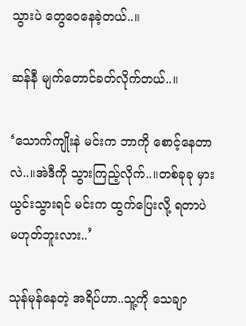သွားပဲ တွေဝေနေခဲ့တယ်..။

ဆန်နီ မျက်တောင်ခတ်လိုက်တယ်..။

‘သောက်ကျိုးနဲ မင်းက ဘာကို စောင့်နေတာလဲ..။အဲဒီကို သွားကြည့်လိုက်..။တစ်ခုခု မှားယွင်းသွားရင် မင်းက ထွက်ပြေးလို့ ရတာပဲ မဟုတ်ဘူးလား..’

သုန်မုန်နေတဲ့ အရိပ်ဟာ..သူ့ကို သေချာ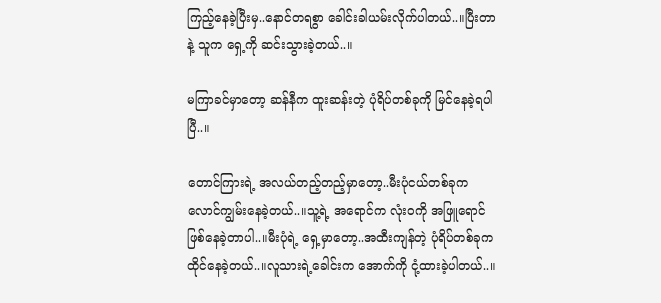ကြည့်နေခဲ့ပြီးမှ..နောင်တရစွာ ခေါင်းခါယမ်းလိုက်ပါတယ်..။ပြီးတာနဲ့ သူက ရှေ့ကို ဆင်းသွားခဲ့တယ်..။

မကြာခင်မှာတော့ ဆန်နီက ထူးဆန်းတဲ့ ပုံရိပ်တစ်ခုကို မြင်နေခဲ့ရပါပြီ..။

တောင်ကြားရဲ့ အလယ်တည့်တည့်မှာတော့..မီးပုံငယ်တစ်ခုက လောင်ကျွမ်းနေခဲ့တယ်..။သူ့ရဲ့ အရောင်က လုံးဝကို အဖြူရောင် ဖြစ်နေခဲ့တာပါ..။မီးပုံရဲ့ ရှေ့မှာတော့..အထီးကျန်တဲ့ ပုံရိပ်တစ်ခုက ထိုင်နေခဲ့တယ်..။လူသားရဲ့ခေါင်းက အောက်ကို ငုံ့ထားခဲ့ပါတယ်..။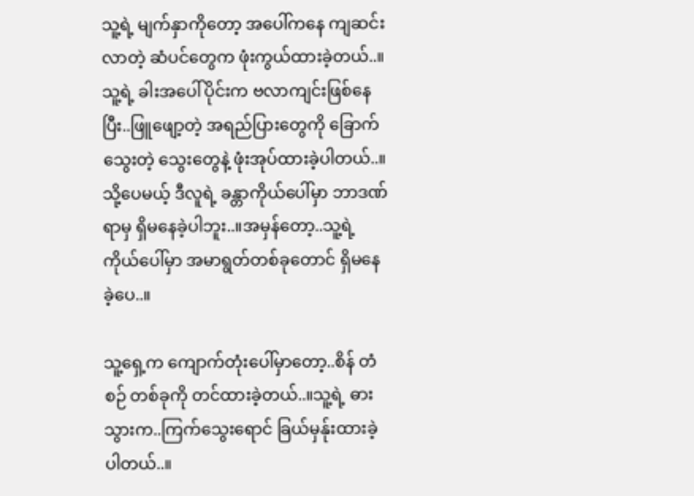သူ့ရဲ့ မျက်နှာကိုတော့ အပေါ်ကနေ ကျဆင်းလာတဲ့ ဆံပင်တွေက ဖုံးကွယ်ထားခဲ့တယ်..။သူ့ရဲ့ ခါးအပေါ်ပိုင်းက ဗလာကျင်းဖြစ်နေပြီး..ဖြူဖျော့တဲ့ အရည်ပြားတွေကို ခြောက်သွေးတဲ့ သွေးတွေနဲ့ ဖုံးအုပ်ထားခဲ့ပါတယ်..။သို့ပေမယ့် ဒီလူရဲ့ ခန္တာကိုယ်ပေါ်မှာ ဘာဒဏ်ရာမှ ရှိမနေခဲ့ပါဘူး..။အမှန်တော့..သူ့ရဲ့ ကိုယ်ပေါ်မှာ အမာရွတ်တစ်ခုတောင် ရှိမနေခဲ့ပေ..။

သူ့ရှေ့က ကျောက်တုံးပေါ်မှာတော့..စိန် တံစဉ် တစ်ခုကို တင်ထားခဲ့တယ်..။သူ့ရဲ့ ဓားသွားက..ကြက်သွေးရောင် ခြယ်မှန်ုးထားခဲ့ပါတယ်..။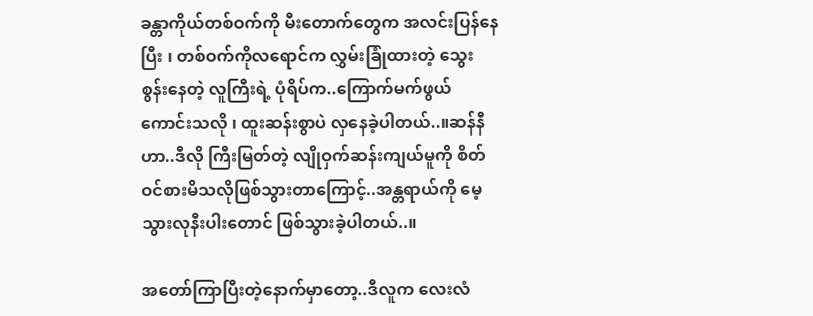ခန္တာကိုယ်တစ်ဝက်ကို မီးတောက်တွေက အလင်းပြန်နေပြီး ၊ တစ်ဝက်ကိုလရောင်က လွှမ်းခြုံထားတဲ့ သွေးစွန်းနေတဲ့ လူကြီးရဲ့ ပုံရိပ်က..ကြောက်မက်ဖွယ် ကောင်းသလို ၊ ထူးဆန်းစွာပဲ လှနေခဲ့ပါတယ်..။ဆန်နီဟာ..ဒီလို ကြီးမြတ်တဲ့ လျိုဝှက်ဆန်းကျယ်မူကို စိတ်ဝင်စားမိသလိုဖြစ်သွားတာကြောင့်..အန္တရာယ်ကို မေ့သွားလုနီးပါးတောင် ဖြစ်သွားခဲ့ပါတယ်..။

အတော်ကြာပြီးတဲ့နောက်မှာတော့..ဒီလူက လေးလံ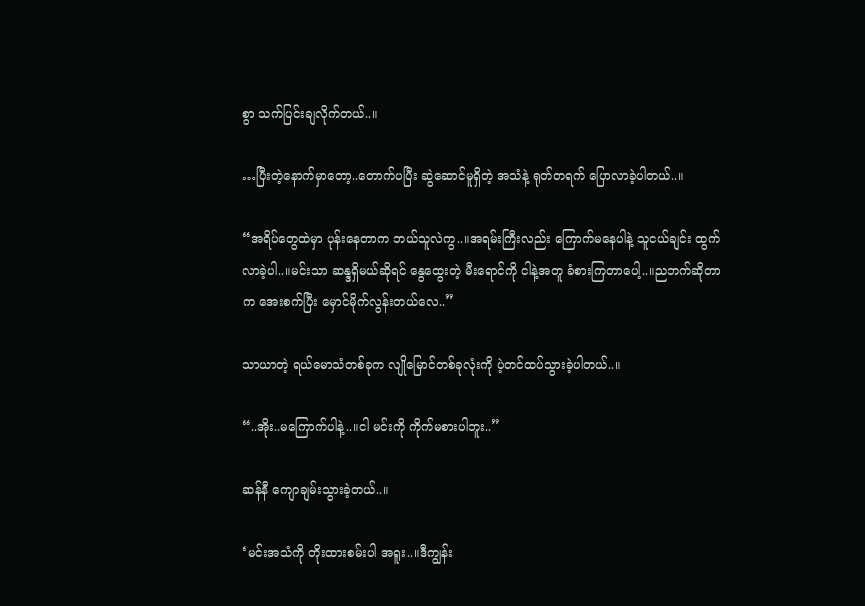စွာ သက်ပြင်းချလိုက်တယ်..။

…ပြီးတဲ့နောက်မှာတော့..တောက်ပပြီး ဆွဲဆောင်မူရှိတဲ့ အသံနဲ့ ရုတ်တရက် ပြောလာခဲ့ပါတယ်..။

“အရိပ်တွေထဲမှာ ပုန်းနေတာက ဘယ်သူလဲကွ..။အရမ်းကြီးလည်း ကြောက်မနေပါနဲ့ သူငယ်ချင်း ထွက်လာခဲ့ပါ..။မင်းသာ ဆန္ဒရှိမယ်ဆိုရင် နွေထွေးတဲ့ မီးရောင်ကို ငါနဲ့အတူ ခံစားကြတာပေါ့..။ညဘက်ဆိုတာက အေးစက်ပြီး မှောင်မိုက်လွန်းတယ်လေ..”

သာယာတဲ့ ရယ်မောသံတစ်ခုက လျိုမြောင်တစ်ခုလုံးကို ပဲ့တင်ထပ်သွားခဲ့ပါတယ်..။

“..အိုး..မကြောက်ပါနဲ့..။ငါ မင်းကို ကိုက်မစားပါဘူး..”

ဆန်နီ ကျောချမ်းသွားခဲ့တယ်..။

‘မင်းအသံကို တိုးထားစမ်းပါ အရူး..။ဒီကျွန်း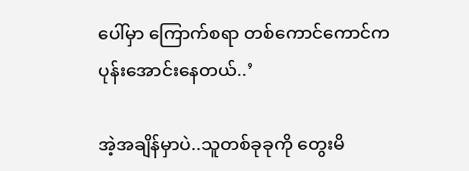ပေါ်မှာ ကြောက်စရာ တစ်ကောင်ကောင်က ပုန်းအောင်းနေတယ်..’

အဲ့အချိန်မှာပဲ..သူတစ်ခုခုကို တွေးမိ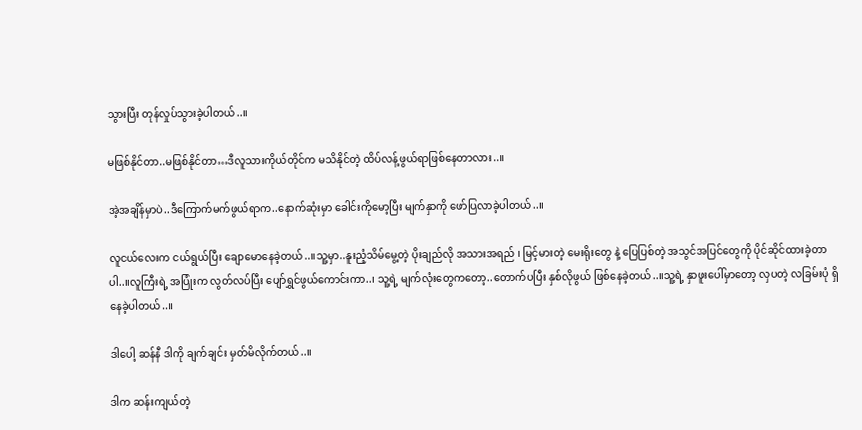သွားပြီး တုန်လှုပ်သွားခဲ့ပါတယ်..။

မဖြစ်နိုင်တာ..မဖြစ်နိုင်တာ…ဒီလူသားကိုယ်တိုင်က မသိနိုင်တဲ့ ထိပ်လန့်ဖွယ်ရာဖြစ်နေတာလား..။

အဲ့အချိန်မှာပဲ..ဒီကြောက်မက်ဖွယ်ရာက..နောက်ဆုံးမှာ ခေါင်းကိုမော့ပြီး မျက်နှာကို ဖော်ပြလာခဲ့ပါတယ်..။

လူငယ်လေးက ငယ်ရွယ်ပြီး ချောမောနေခဲ့တယ်..။သူ့မှာ..နူးညံ့သိမ်မွေ့တဲ့ ပိုးချည်လို အသားအရည် ၊ မြင့်မားတဲ့ မေးရိုးတွေ နဲ့ ပြေပြစ်တဲ့ အသွင်အပြင်တွေကို ပိုင်ဆိုင်ထားခဲ့တာပါ..။လူကြီးရဲ့ အပြုံးက လွတ်လပ်ပြီး ပျော်ရွှင်ဖွယ်ကောင်းကာ..၊ သူ့ရဲ့ မျက်လုံးတွေကတော့..တောက်ပပြီး နှစ်လိုဖွယ် ဖြစ်နေခဲ့တယ်..။သူ့ရဲ့ နှာဖူးပေါ်မှာတော့ လှပတဲ့ လခြမ်းပုံ ရှိနေခဲ့ပါတယ်..။

ဒါပေါ့ ဆန်နီ ဒါကို ချက်ချင်း မှတ်မိလိုက်တယ်..။

ဒါက ဆန်းကျယ်တဲ့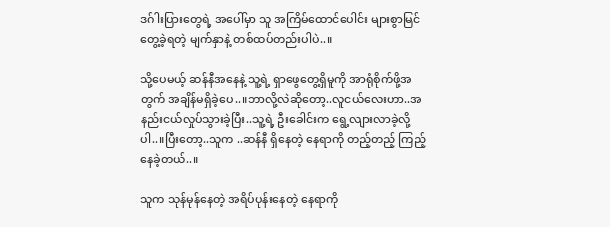ဒဂ်ါးပြားတွေရဲ့ အပေါ်မှာ သူ အကြိမ်ထောင်ပေါင်း များစွာမြင်တွေ့ခဲ့ရတဲ့ မျက်နှာနဲ့ တစ်ထပ်တည်းပါပဲ..။

သို့ပေမယ့် ဆန်နီအနေနဲ့ သူ့ရဲ့ ရှာဖွေတွေ့ရှိမူကို အာရုံစိုက်ဖို့အတွက် အချိန်မရှိခဲ့ပေ..။ဘာလို့လဲဆိုတော့..လူငယ်လေးဟာ..အနည်းငယ်လှုပ်သွားခဲ့ပြီး..သူ့ရဲ့ ဦးခေါင်းက ရွေ့လျားလာခဲ့လို့ပါ..။ပြီးတော့..သူက ..ဆန်နီ ရှိနေတဲ့ နေရာကို တည့်တည့် ကြည့်နေခဲ့တယ်..။

သူက သုန်မုန်နေတဲ့ အရိပ်ပုန်းနေတဲ့ နေရာကို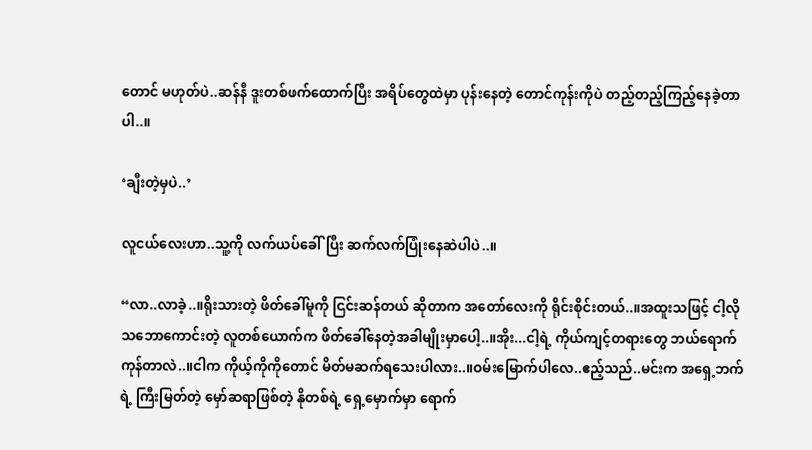တောင် မဟုတ်ပဲ..ဆန်နီ ဒူးတစ်ဖက်ထောက်ပြီး အရိပ်တွေထဲမှာ ပုန်းနေတဲ့ တောင်ကုန်းကိုပဲ တည့်တည့်ကြည့်နေခဲ့တာပါ..။

‘ချီးတဲ့မှပဲ..’

လူငယ်လေးဟာ..သူ့ကို လက်ယပ်ခေါ်ပြီး ဆက်လက်ပြုံးနေဆဲပါပဲ..။

“လာ..လာခဲ့..။ရိုးသားတဲ့ ဖိတ်ခေါ်မူကို ငြင်းဆန်တယ် ဆိုတာက အတော်လေးကို ရိုင်းစိုင်းတယ်..။အထူးသဖြင့် ငါ့လို သဘောကောင်းတဲ့ လူတစ်ယောက်က ဖိတ်ခေါ်နေတဲ့အခါမျိုးမှာပေါ့..။အိုး...ငါ့ရဲ့ ကိုယ်ကျင့်တရားတွေ ဘယ်ရောက်ကုန်တာလဲ..။ငါက ကိုယ့်ကိုကိုတောင် မိတ်မဆက်ရသေးပါလား..။ဝမ်းမြောက်ပါလေ..ဧည့်သည်..မင်းက အရှေ့ဘက်ရဲ့ ကြီးမြတ်တဲ့ မှော်ဆရာဖြစ်တဲ့ နိုတစ်ရဲ့ ရှေ့မှောက်မှာ ရောက်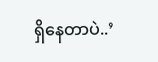ရှိနေတာပဲ..’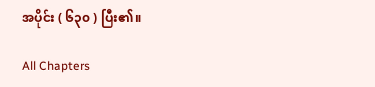အပိုင်း ( ၆၃၀ ) ပြီး၏။

All Chapters